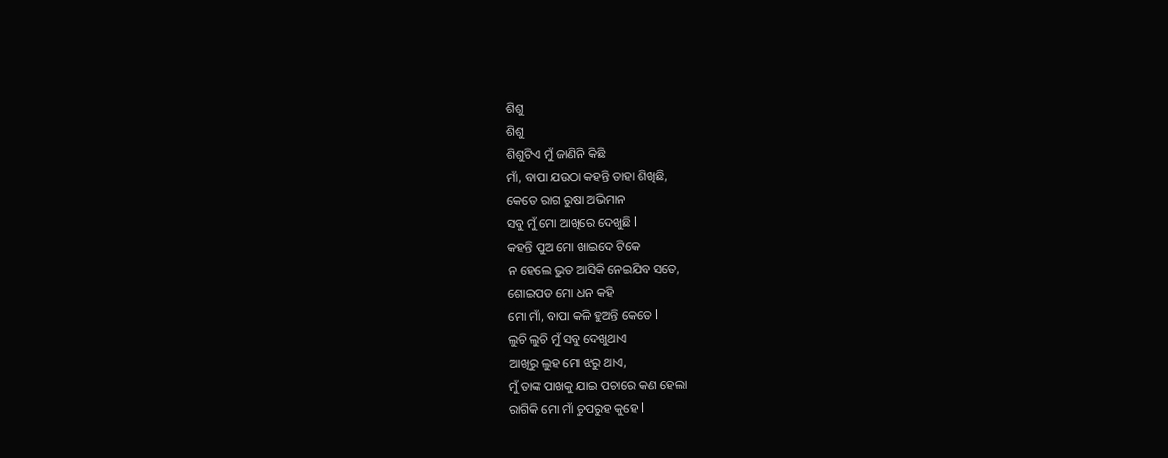ଶିଶୁ
ଶିଶୁ
ଶିଶୁଟିଏ ମୁଁ ଜାଣିନି କିଛି
ମାଁ, ବାପା ଯଉଠା କହନ୍ତି ତାହା ଶିଖିଛି,
କେତେ ରାଗ ରୁଷା ଅଭିମାନ
ସବୁ ମୁଁ ମୋ ଆଖିରେ ଦେଖୁଛି l
କହନ୍ତି ପୁଅ ମୋ ଖାଇଦେ ଟିକେ
ନ ହେଲେ ଭୁତ ଆସିକି ନେଇଯିବ ସତେ,
ଶୋଇପଡ ମୋ ଧନ କହି
ମୋ ମାଁ, ବାପା କଳି ହୁଅନ୍ତି କେତେ l
ଲୁଚି ଲୁଚି ମୁଁ ସବୁ ଦେଖୁଥାଏ
ଆଖିରୁ ଲୁହ ମୋ ଝରୁ ଥାଏ,
ମୁଁ ତାଙ୍କ ପାଖକୁ ଯାଇ ପଚାରେ କଣ ହେଲା
ରାଗିକି ମୋ ମାଁ ଚୁପରୁହ କୁହେ l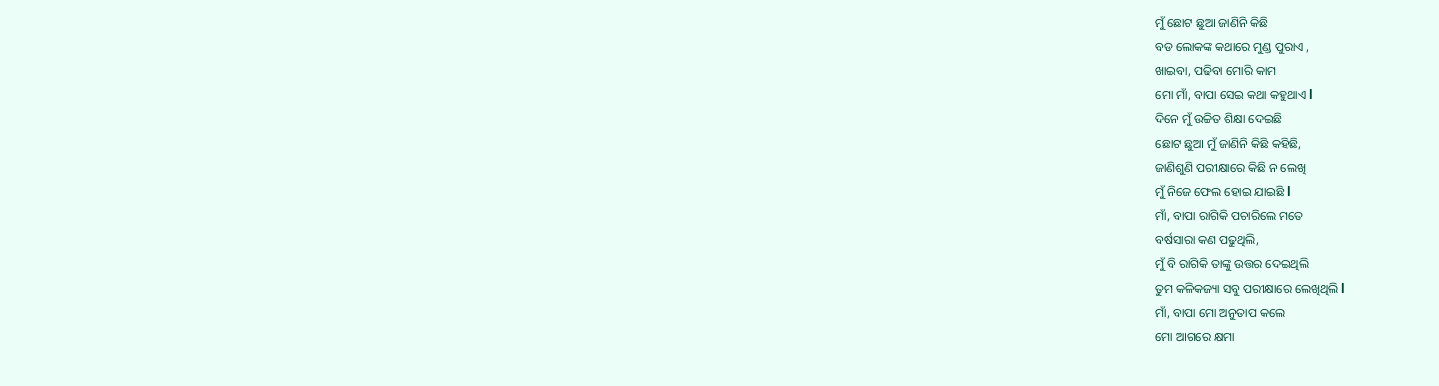ମୁଁ ଛୋଟ ଛୁଆ ଜାଣିନି କିଛି
ବଡ ଲୋକଙ୍କ କଥାରେ ମୁଣ୍ଡ ପୁରାଏ ,
ଖାଇବା, ପଢିବା ମୋରି କାମ
ମୋ ମାଁ, ବାପା ସେଇ କଥା କହୁଥାଏ l
ଦିନେ ମୁଁ ଉଚ୍ଚିତ ଶିକ୍ଷା ଦେଇଛି
ଛୋଟ ଛୁଆ ମୁଁ ଜାଣିନି କିଛି କହିଛି,
ଜାଣିଶୁଣି ପରୀକ୍ଷାରେ କିଛି ନ ଲେଖି
ମୁଁ ନିଜେ ଫେଲ ହୋଇ ଯାଇଛି l
ମାଁ, ବାପା ରାଗିକି ପଚାରିଲେ ମତେ
ବର୍ଷସାରା କଣ ପଢୁଥିଲି,
ମୁଁ ବି ରାଗିକି ତାଙ୍କୁ ଉତ୍ତର ଦେଇଥିଲି
ତୁମ କଳିକଜ୍ୟା ସବୁ ପରୀକ୍ଷାରେ ଲେଖିଥିଲି l
ମାଁ, ବାପା ମୋ ଅନୁତାପ କଲେ
ମୋ ଆଗରେ କ୍ଷମା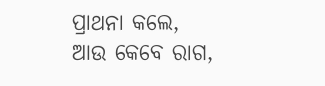ପ୍ରାଥନା କଲେ,
ଆଉ କେବେ ରାଗ,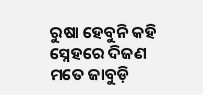ରୁଷା ହେବୁନି କହି
ସ୍ନେହରେ ଦିଜଣ ମତେ ଜାବୁଡ଼ି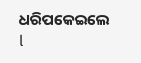ଧରିପକେଇଲେ l